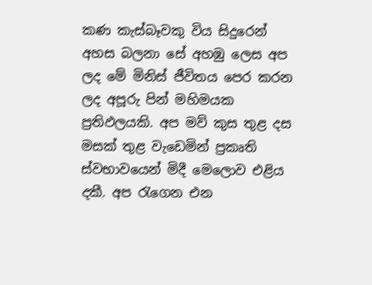කණ කැස්බෑවකු විය සිදුරෙන් අහස බලනා සේ අහඹු ලෙස අප ලද මේ මිනිස් ජීවිතය පෙර කරන ලද අපූරු පින් මහිමයක ප්‍රතිඵලයකි. අප මව් කුස තුළ දස මසක් තුළ වැඩෙමින් ප්‍රකෘති ස්වභාවයෙන් මිදී මෙලොව එළිය දකී. අප රැගෙන එන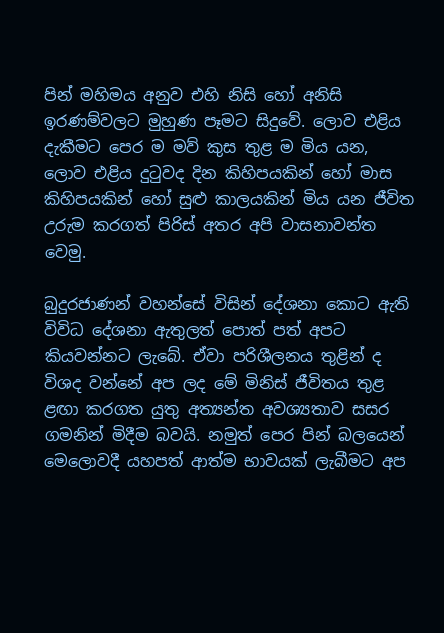පින් මහිමය අනුව එහි නිසි හෝ අනිසි ඉරණම්වලට මුහුණ පෑමට සිදුවේ. ලොව එළිය දැකීමට පෙර ම මව් කුස තුළ ම මිය යන, ලොව එළිය දුටුවද දින කිහිපයකින් හෝ මාස කිහිපයකින් හෝ සුළු කාලයකින් මිය යන ජීවිත උරුම කරගත් පිරිස් අතර අපි වාසනාවන්ත වෙමු.

බුදුරජාණන් වහන්සේ විසින් දේශනා කොට ඇති විවිධ දේශනා ඇතුලත් පොත් පත් අපට කියවන්නට ලැබේ. ඒවා පරිශීලනය තුළින් ද විශද වන්නේ අප ලද මේ මිනිස් ජීවිතය තුළ ළඟා කරගත යුතු අත්‍යන්ත අවශ්‍යතාව සසර ගමනින් මිදීම බවයි. නමුත් පෙර පින් බලයෙන් මෙලොවදී යහපත් ආත්ම භාවයක් ලැබීමට අප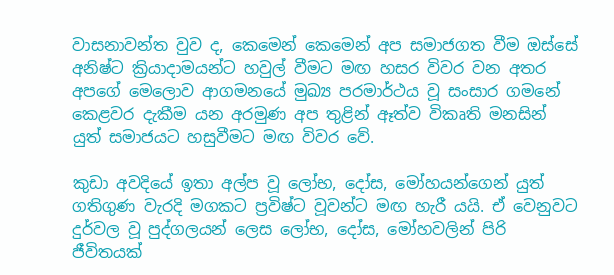වාසනාවන්ත වුව ද, කෙමෙන් කෙමෙන් අප සමාජගත වීම ඔස්සේ අනිෂ්ට ක්‍රියාදාමයන්ට හවුල් වීමට මඟ හසර විවර වන අතර අපගේ මෙලොව ආගමනයේ මුඛ්‍ය පරමාර්ථය වූ සංසාර ගමනේ කෙළවර දැකීම යන අරමුණ අප තුළින් ඈත්ව විකෘති මනසින් යුත් සමාජයට හසුවීමට මඟ විවර වේ.

කුඩා අවදියේ ඉතා අල්ප වූ ලෝභ, දෝස, මෝහයන්ගෙන් යුත් ගතිගුණ වැරදි මගකට ප්‍රවිෂ්ට වූවන්ට මඟ හැරී යයි. ඒ වෙනුවට දුර්වල වූ පුද්ගලයන් ලෙස ලෝභ, දෝස, මෝහවලින් පිරි ජීවිතයක්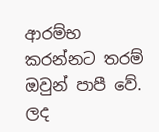ආරම්භ කරන්නට තරම් ඔවුන් පාපී වේ. ලද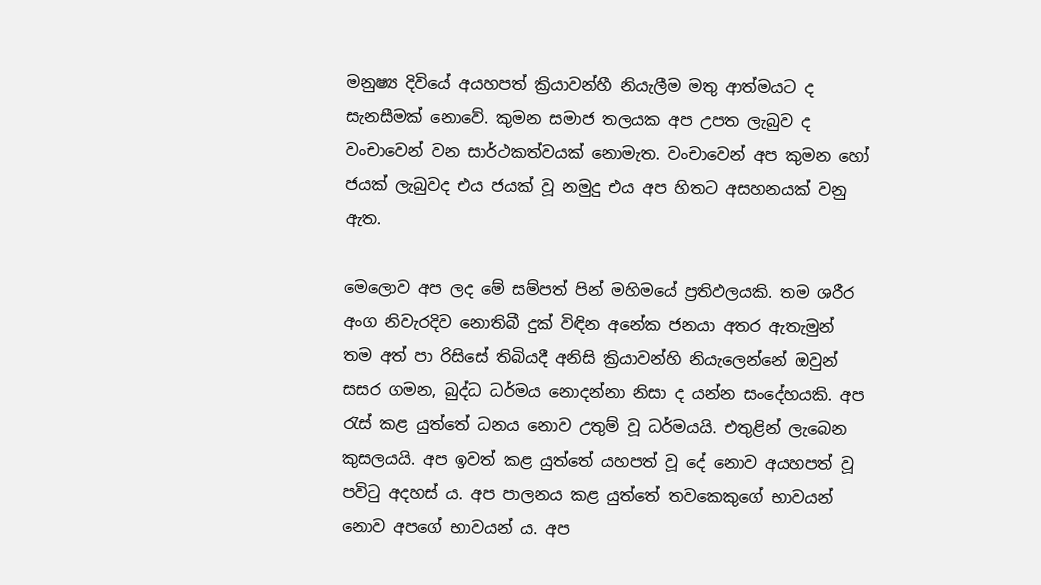මනුෂ්‍ය දිවියේ අයහපත් ක්‍රියාවන්හී නියැලීම මතු ආත්මයට ද සැනසීමක් නොවේ. කුමන සමාජ තලයක අප උපත ලැබුව ද වංචාවෙන් වන සාර්ථකත්වයක් නොමැත. වංචාවෙන් අප කුමන හෝ ජයක් ලැබුවද එය ජයක් වූ නමුදු එය අප හිතට අසහනයක් වනු ඇත.

මෙලොව අප ලද මේ සම්පත් පින් මහිමයේ ප්‍රතිඵලයකි. තම ශරීර අංග නිවැරදිව නොතිබී දුක් විඳින අනේක ජනයා අතර ඇතැමුන් තම අත් පා රිසිසේ තිබියදී අනිසි ක්‍රියාවන්හි නියැලෙන්නේ ඔවුන් සසර ගමන, බුද්ධ ධර්මය නොදන්නා නිසා ද යන්න සංදේහයකි. අප රැස් කළ යුත්තේ ධනය නොව උතුම් වූ ධර්මයයි. එතුළින් ලැබෙන කුසලයයි. අප ඉවත් කළ යුත්තේ යහපත් වූ දේ නොව අයහපත් වූ පවිටු අදහස් ය. අප පාලනය කළ යුත්තේ තවකෙකුගේ භාවයන් නොව අපගේ භාවයන් ය. අප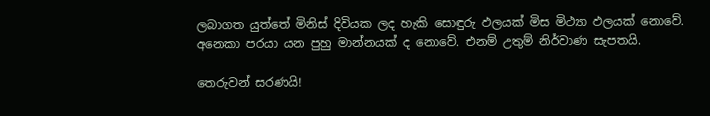ලබාගත යුත්තේ මිනිස් දිවියක ලද හැකි සොඳුරු ඵලයක් මිස මිථ්‍යා ඵලයක් නොවේ. අනෙකා පරයා යන පුහු මාන්නයක් ද නොවේ. එනම් උතුම් නිර්වාණ සැපතයි.

තෙරුවන් සරණයි!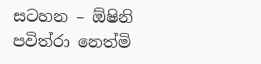සටහන – ඕෂිනි පවිත්රා නෙත්මි